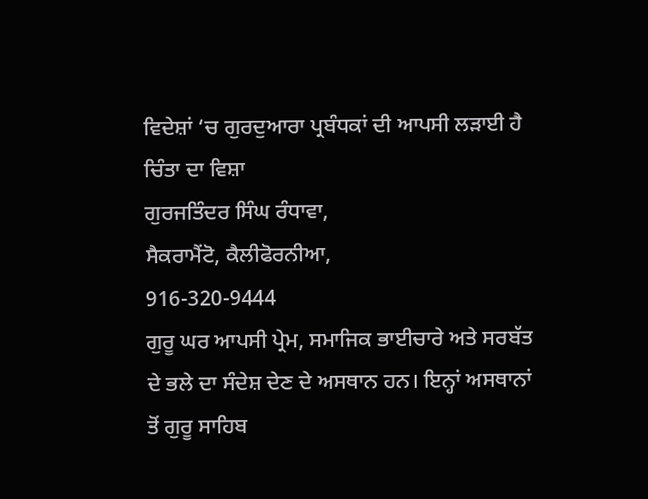ਵਿਦੇਸ਼ਾਂ ‘ਚ ਗੁਰਦੁਆਰਾ ਪ੍ਰਬੰਧਕਾਂ ਦੀ ਆਪਸੀ ਲੜਾਈ ਹੈ ਚਿੰਤਾ ਦਾ ਵਿਸ਼ਾ
ਗੁਰਜਤਿੰਦਰ ਸਿੰਘ ਰੰਧਾਵਾ,
ਸੈਕਰਾਮੈਂਟੋ, ਕੈਲੀਫੋਰਨੀਆ,
916-320-9444
ਗੁਰੂ ਘਰ ਆਪਸੀ ਪ੍ਰੇਮ, ਸਮਾਜਿਕ ਭਾਈਚਾਰੇ ਅਤੇ ਸਰਬੱਤ ਦੇ ਭਲੇ ਦਾ ਸੰਦੇਸ਼ ਦੇਣ ਦੇ ਅਸਥਾਨ ਹਨ। ਇਨ੍ਹਾਂ ਅਸਥਾਨਾਂ ਤੋਂ ਗੁਰੂ ਸਾਹਿਬ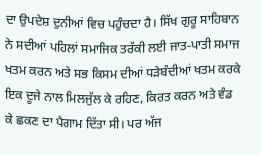ਦਾ ਉਪਦੇਸ਼ ਦੁਨੀਆਂ ਵਿਚ ਪਹੁੰਚਦਾ ਹੈ। ਸਿੱਖ ਗੁਰੂ ਸਾਹਿਬਾਨ ਨੇ ਸਦੀਆਂ ਪਹਿਲਾਂ ਸਮਾਜਿਕ ਤਰੱਕੀ ਲਈ ਜਾਤ-ਪਾਤੀ ਸਮਾਜ ਖਤਮ ਕਰਨ ਅਤੇ ਸਭ ਕਿਸਮ ਦੀਆਂ ਧੜੇਬੰਦੀਆਂ ਖਤਮ ਕਰਕੇ ਇਕ ਦੂਜੇ ਨਾਲ ਮਿਲਜੁੱਲ ਕੇ ਰਹਿਣ, ਕਿਰਤ ਕਰਨ ਅਤੇ ਵੰਡ ਕੇ ਛਕਣ ਦਾ ਪੈਗਾਮ ਦਿੱਤਾ ਸੀ। ਪਰ ਅੱਜ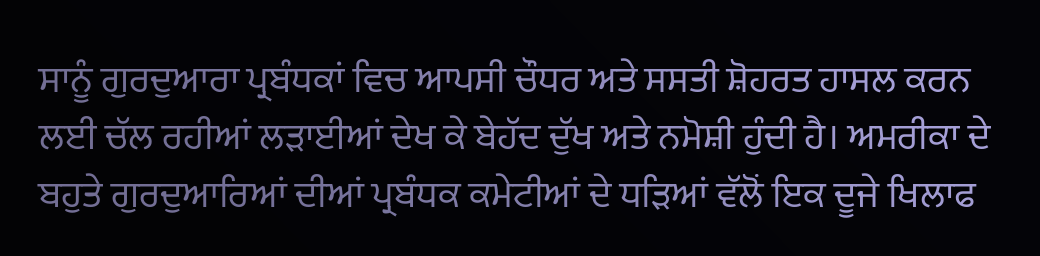ਸਾਨੂੰ ਗੁਰਦੁਆਰਾ ਪ੍ਰਬੰਧਕਾਂ ਵਿਚ ਆਪਸੀ ਚੌਧਰ ਅਤੇ ਸਸਤੀ ਸ਼ੋਹਰਤ ਹਾਸਲ ਕਰਨ ਲਈ ਚੱਲ ਰਹੀਆਂ ਲੜਾਈਆਂ ਦੇਖ ਕੇ ਬੇਹੱਦ ਦੁੱਖ ਅਤੇ ਨਮੋਸ਼ੀ ਹੁੰਦੀ ਹੈ। ਅਮਰੀਕਾ ਦੇ ਬਹੁਤੇ ਗੁਰਦੁਆਰਿਆਂ ਦੀਆਂ ਪ੍ਰਬੰਧਕ ਕਮੇਟੀਆਂ ਦੇ ਧੜਿਆਂ ਵੱਲੋਂ ਇਕ ਦੂਜੇ ਖਿਲਾਫ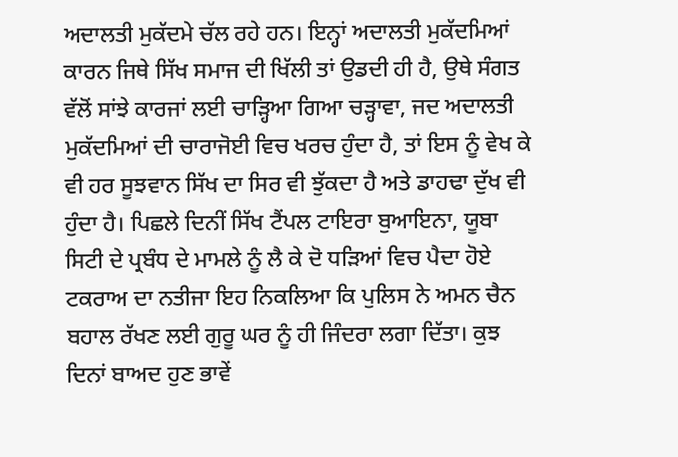ਅਦਾਲਤੀ ਮੁਕੱਦਮੇ ਚੱਲ ਰਹੇ ਹਨ। ਇਨ੍ਹਾਂ ਅਦਾਲਤੀ ਮੁਕੱਦਮਿਆਂ ਕਾਰਨ ਜਿਥੇ ਸਿੱਖ ਸਮਾਜ ਦੀ ਖਿੱਲੀ ਤਾਂ ਉਡਦੀ ਹੀ ਹੈ, ਉਥੇ ਸੰਗਤ ਵੱਲੋਂ ਸਾਂਝੇ ਕਾਰਜਾਂ ਲਈ ਚਾੜ੍ਹਿਆ ਗਿਆ ਚੜ੍ਹਾਵਾ, ਜਦ ਅਦਾਲਤੀ ਮੁਕੱਦਮਿਆਂ ਦੀ ਚਾਰਾਜੋਈ ਵਿਚ ਖਰਚ ਹੁੰਦਾ ਹੈ, ਤਾਂ ਇਸ ਨੂੰ ਵੇਖ ਕੇ ਵੀ ਹਰ ਸੂਝਵਾਨ ਸਿੱਖ ਦਾ ਸਿਰ ਵੀ ਝੁੱਕਦਾ ਹੈ ਅਤੇ ਡਾਹਢਾ ਦੁੱਖ ਵੀ ਹੁੰਦਾ ਹੈ। ਪਿਛਲੇ ਦਿਨੀਂ ਸਿੱਖ ਟੈਂਪਲ ਟਾਇਰਾ ਬੁਆਇਨਾ, ਯੂਬਾ ਸਿਟੀ ਦੇ ਪ੍ਰਬੰਧ ਦੇ ਮਾਮਲੇ ਨੂੰ ਲੈ ਕੇ ਦੋ ਧੜਿਆਂ ਵਿਚ ਪੈਦਾ ਹੋਏ ਟਕਰਾਅ ਦਾ ਨਤੀਜਾ ਇਹ ਨਿਕਲਿਆ ਕਿ ਪੁਲਿਸ ਨੇ ਅਮਨ ਚੈਨ ਬਹਾਲ ਰੱਖਣ ਲਈ ਗੁਰੂ ਘਰ ਨੂੰ ਹੀ ਜਿੰਦਰਾ ਲਗਾ ਦਿੱਤਾ। ਕੁਝ ਦਿਨਾਂ ਬਾਅਦ ਹੁਣ ਭਾਵੇਂ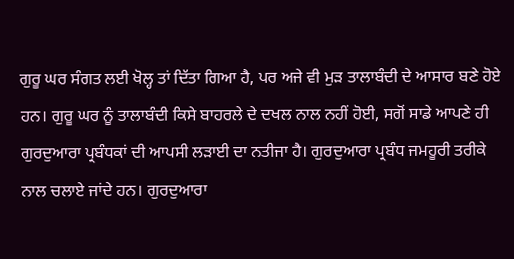ਗੁਰੂ ਘਰ ਸੰਗਤ ਲਈ ਖੋਲ੍ਹ ਤਾਂ ਦਿੱਤਾ ਗਿਆ ਹੈ, ਪਰ ਅਜੇ ਵੀ ਮੁੜ ਤਾਲਾਬੰਦੀ ਦੇ ਆਸਾਰ ਬਣੇ ਹੋਏ ਹਨ। ਗੁਰੂ ਘਰ ਨੂੰ ਤਾਲਾਬੰਦੀ ਕਿਸੇ ਬਾਹਰਲੇ ਦੇ ਦਖਲ ਨਾਲ ਨਹੀਂ ਹੋਈ, ਸਗੋਂ ਸਾਡੇ ਆਪਣੇ ਹੀ ਗੁਰਦੁਆਰਾ ਪ੍ਰਬੰਧਕਾਂ ਦੀ ਆਪਸੀ ਲੜਾਈ ਦਾ ਨਤੀਜਾ ਹੈ। ਗੁਰਦੁਆਰਾ ਪ੍ਰਬੰਧ ਜਮਹੂਰੀ ਤਰੀਕੇ ਨਾਲ ਚਲਾਏ ਜਾਂਦੇ ਹਨ। ਗੁਰਦੁਆਰਾ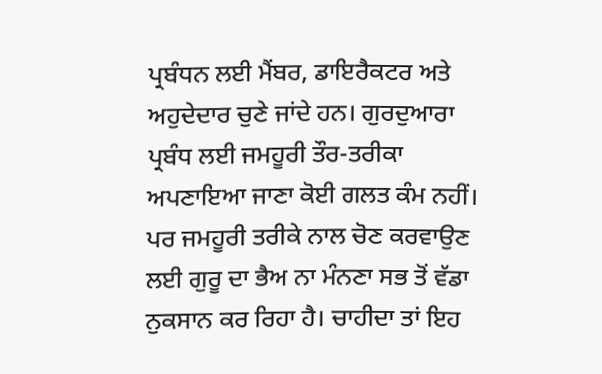ਪ੍ਰਬੰਧਨ ਲਈ ਮੈਂਬਰ, ਡਾਇਰੈਕਟਰ ਅਤੇ ਅਹੁਦੇਦਾਰ ਚੁਣੇ ਜਾਂਦੇ ਹਨ। ਗੁਰਦੁਆਰਾ ਪ੍ਰਬੰਧ ਲਈ ਜਮਹੂਰੀ ਤੌਰ-ਤਰੀਕਾ ਅਪਣਾਇਆ ਜਾਣਾ ਕੋਈ ਗਲਤ ਕੰਮ ਨਹੀਂ। ਪਰ ਜਮਹੂਰੀ ਤਰੀਕੇ ਨਾਲ ਚੋਣ ਕਰਵਾਉਣ ਲਈ ਗੁਰੂ ਦਾ ਭੈਅ ਨਾ ਮੰਨਣਾ ਸਭ ਤੋਂ ਵੱਡਾ ਨੁਕਸਾਨ ਕਰ ਰਿਹਾ ਹੈ। ਚਾਹੀਦਾ ਤਾਂ ਇਹ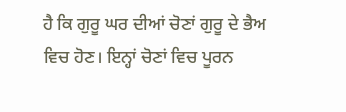ਹੈ ਕਿ ਗੁਰੂ ਘਰ ਦੀਆਂ ਚੋਣਾਂ ਗੁਰੂ ਦੇ ਭੈਅ ਵਿਚ ਹੋਣ। ਇਨ੍ਹਾਂ ਚੋਣਾਂ ਵਿਚ ਪੂਰਨ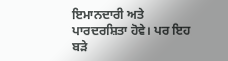ਇਮਾਨਦਾਰੀ ਅਤੇ ਪਾਰਦਰਸ਼ਿਤਾ ਹੋਵੇ। ਪਰ ਇਹ ਬੜੇ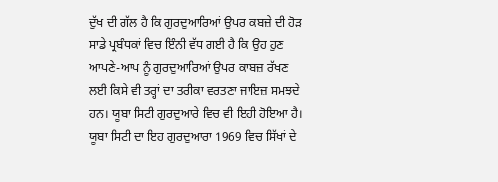ਦੁੱਖ ਦੀ ਗੱਲ ਹੈ ਕਿ ਗੁਰਦੁਆਰਿਆਂ ਉਪਰ ਕਬਜ਼ੇ ਦੀ ਹੋੜ ਸਾਡੇ ਪ੍ਰਬੰਧਕਾਂ ਵਿਚ ਇੰਨੀ ਵੱਧ ਗਈ ਹੈ ਕਿ ਉਹ ਹੁਣ ਆਪਣੇ-ਆਪ ਨੂੰ ਗੁਰਦੁਆਰਿਆਂ ਉਪਰ ਕਾਬਜ਼ ਰੱਖਣ ਲਈ ਕਿਸੇ ਵੀ ਤਰ੍ਹਾਂ ਦਾ ਤਰੀਕਾ ਵਰਤਣਾ ਜਾਇਜ਼ ਸਮਝਦੇ ਹਨ। ਯੂਬਾ ਸਿਟੀ ਗੁਰਦੁਆਰੇ ਵਿਚ ਵੀ ਇਹੀ ਹੋਇਆ ਹੈ। ਯੂਬਾ ਸਿਟੀ ਦਾ ਇਹ ਗੁਰਦੁਆਰਾ 1969 ਵਿਚ ਸਿੱਖਾਂ ਦੇ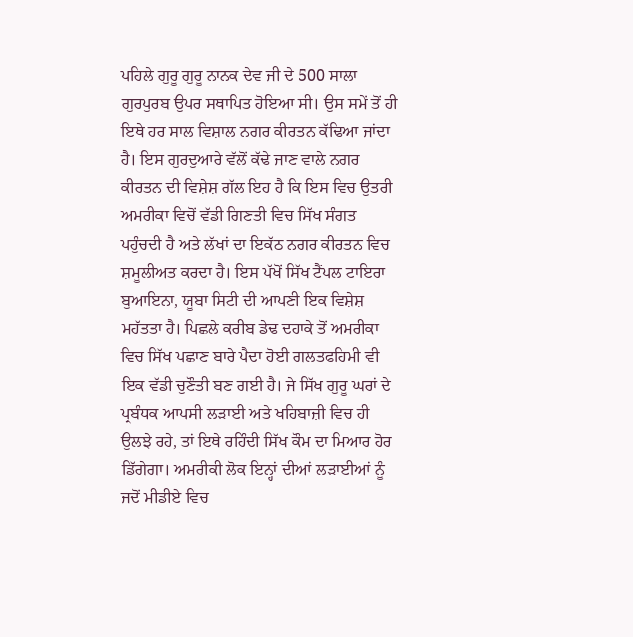ਪਹਿਲੇ ਗੁਰੂ ਗੁਰੂ ਨਾਨਕ ਦੇਵ ਜੀ ਦੇ 500 ਸਾਲਾ ਗੁਰਪੁਰਬ ਉਪਰ ਸਥਾਪਿਤ ਹੋਇਆ ਸੀ। ਉਸ ਸਮੇਂ ਤੋਂ ਹੀ ਇਥੇ ਹਰ ਸਾਲ ਵਿਸ਼ਾਲ ਨਗਰ ਕੀਰਤਨ ਕੱਢਿਆ ਜਾਂਦਾ ਹੈ। ਇਸ ਗੁਰਦੁਆਰੇ ਵੱਲੋਂ ਕੱਢੇ ਜਾਣ ਵਾਲੇ ਨਗਰ ਕੀਰਤਨ ਦੀ ਵਿਸ਼ੇਸ਼ ਗੱਲ ਇਹ ਹੈ ਕਿ ਇਸ ਵਿਚ ਉਤਰੀ ਅਮਰੀਕਾ ਵਿਚੋਂ ਵੱਡੀ ਗਿਣਤੀ ਵਿਚ ਸਿੱਖ ਸੰਗਤ ਪਹੁੰਚਦੀ ਹੈ ਅਤੇ ਲੱਖਾਂ ਦਾ ਇਕੱਠ ਨਗਰ ਕੀਰਤਨ ਵਿਚ ਸ਼ਮੂਲੀਅਤ ਕਰਦਾ ਹੈ। ਇਸ ਪੱਖੋਂ ਸਿੱਖ ਟੈਂਪਲ ਟਾਇਰਾ ਬੁਆਇਨਾ, ਯੂਬਾ ਸਿਟੀ ਦੀ ਆਪਣੀ ਇਕ ਵਿਸ਼ੇਸ਼ ਮਹੱਤਤਾ ਹੈ। ਪਿਛਲੇ ਕਰੀਬ ਡੇਢ ਦਹਾਕੇ ਤੋਂ ਅਮਰੀਕਾ ਵਿਚ ਸਿੱਖ ਪਛਾਣ ਬਾਰੇ ਪੈਦਾ ਹੋਈ ਗਲਤਫਹਿਮੀ ਵੀ ਇਕ ਵੱਡੀ ਚੁਣੌਤੀ ਬਣ ਗਈ ਹੈ। ਜੇ ਸਿੱਖ ਗੁਰੂ ਘਰਾਂ ਦੇ ਪ੍ਰਬੰਧਕ ਆਪਸੀ ਲੜਾਈ ਅਤੇ ਖਹਿਬਾਜ਼ੀ ਵਿਚ ਹੀ ਉਲਝੇ ਰਹੇ, ਤਾਂ ਇਥੇ ਰਹਿੰਦੀ ਸਿੱਖ ਕੌਮ ਦਾ ਮਿਆਰ ਹੋਰ ਡਿੱਗੇਗਾ। ਅਮਰੀਕੀ ਲੋਕ ਇਨ੍ਹਾਂ ਦੀਆਂ ਲੜਾਈਆਂ ਨੂੰ ਜਦੋਂ ਮੀਡੀਏ ਵਿਚ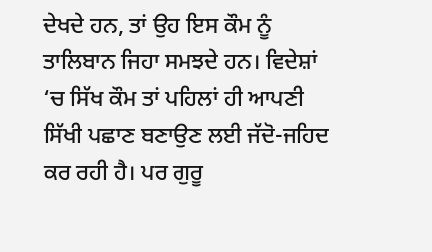ਦੇਖਦੇ ਹਨ, ਤਾਂ ਉਹ ਇਸ ਕੌਮ ਨੂੰ ਤਾਲਿਬਾਨ ਜਿਹਾ ਸਮਝਦੇ ਹਨ। ਵਿਦੇਸ਼ਾਂ ‘ਚ ਸਿੱਖ ਕੌਮ ਤਾਂ ਪਹਿਲਾਂ ਹੀ ਆਪਣੀ ਸਿੱਖੀ ਪਛਾਣ ਬਣਾਉਣ ਲਈ ਜੱਦੋ-ਜਹਿਦ ਕਰ ਰਹੀ ਹੈ। ਪਰ ਗੁਰੂ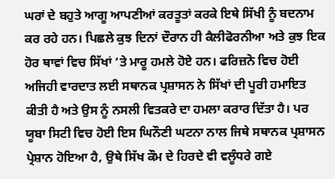ਘਰਾਂ ਦੇ ਬਹੁਤੇ ਆਗੂ ਆਪਣੀਆਂ ਕਰਤੂਤਾਂ ਕਰਕੇ ਇਥੇ ਸਿੱਖੀ ਨੂੰ ਬਦਨਾਮ ਕਰ ਰਹੇ ਹਨ। ਪਿਛਲੇ ਕੁਝ ਦਿਨਾਂ ਦੌਰਾਨ ਹੀ ਕੈਲੀਫੋਰਨੀਆ ਅਤੇ ਕੁਝ ਇਕ ਹੋਰ ਥਾਵਾਂ ਵਿਚ ਸਿੱਖਾਂ ‘ਤੇ ਮਾਰੂ ਹਮਲੇ ਹੋਏ ਹਨ। ਫਰਿਜ਼ਨੋ ਵਿਚ ਹੋਈ ਅਜਿਹੀ ਵਾਰਦਾਤ ਲਈ ਸਥਾਨਕ ਪ੍ਰਸ਼ਾਸਨ ਨੇ ਸਿੱਖਾਂ ਦੀ ਪੂਰੀ ਹਮਾਇਤ ਕੀਤੀ ਹੈ ਅਤੇ ਉਸ ਨੂੰ ਨਸਲੀ ਵਿਤਕਰੇ ਦਾ ਹਮਲਾ ਕਰਾਰ ਦਿੱਤਾ ਹੈ। ਪਰ ਯੂਬਾ ਸਿਟੀ ਵਿਚ ਹੋਈ ਇਸ ਘਿਨੌਣੀ ਘਟਨਾ ਨਾਲ ਜਿਥੇ ਸਥਾਨਕ ਪ੍ਰਸ਼ਾਸਨ ਪ੍ਰੇਸ਼ਾਨ ਹੋਇਆ ਹੈ, ਉਥੇ ਸਿੱਖ ਕੌਮ ਦੇ ਹਿਰਦੇ ਵੀ ਵਲੂੰਧਰੇ ਗਏ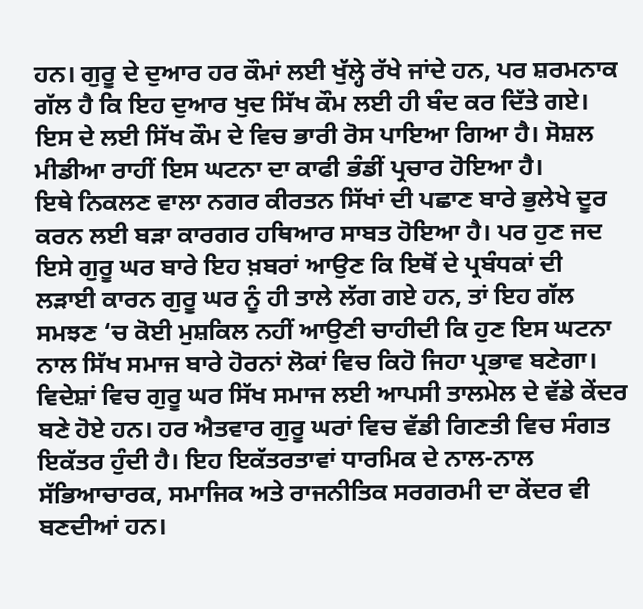ਹਨ। ਗੁਰੂ ਦੇ ਦੁਆਰ ਹਰ ਕੌਮਾਂ ਲਈ ਖੁੱਲ੍ਹੇ ਰੱਖੇ ਜਾਂਦੇ ਹਨ, ਪਰ ਸ਼ਰਮਨਾਕ ਗੱਲ ਹੈ ਕਿ ਇਹ ਦੁਆਰ ਖੁਦ ਸਿੱਖ ਕੌਮ ਲਈ ਹੀ ਬੰਦ ਕਰ ਦਿੱਤੇ ਗਏ। ਇਸ ਦੇ ਲਈ ਸਿੱਖ ਕੌਮ ਦੇ ਵਿਚ ਭਾਰੀ ਰੋਸ ਪਾਇਆ ਗਿਆ ਹੈ। ਸੋਸ਼ਲ ਮੀਡੀਆ ਰਾਹੀਂ ਇਸ ਘਟਨਾ ਦਾ ਕਾਫੀ ਭੰਡੀਂ ਪ੍ਰਚਾਰ ਹੋਇਆ ਹੈ।
ਇਥੇ ਨਿਕਲਣ ਵਾਲਾ ਨਗਰ ਕੀਰਤਨ ਸਿੱਖਾਂ ਦੀ ਪਛਾਣ ਬਾਰੇ ਭੁਲੇਖੇ ਦੂਰ ਕਰਨ ਲਈ ਬੜਾ ਕਾਰਗਰ ਹਥਿਆਰ ਸਾਬਤ ਹੋਇਆ ਹੈ। ਪਰ ਹੁਣ ਜਦ ਇਸੇ ਗੁਰੂ ਘਰ ਬਾਰੇ ਇਹ ਖ਼ਬਰਾਂ ਆਉਣ ਕਿ ਇਥੋਂ ਦੇ ਪ੍ਰਬੰਧਕਾਂ ਦੀ ਲੜਾਈ ਕਾਰਨ ਗੁਰੂ ਘਰ ਨੂੰ ਹੀ ਤਾਲੇ ਲੱਗ ਗਏ ਹਨ, ਤਾਂ ਇਹ ਗੱਲ ਸਮਝਣ ‘ਚ ਕੋਈ ਮੁਸ਼ਕਿਲ ਨਹੀਂ ਆਉਣੀ ਚਾਹੀਦੀ ਕਿ ਹੁਣ ਇਸ ਘਟਨਾ ਨਾਲ ਸਿੱਖ ਸਮਾਜ ਬਾਰੇ ਹੋਰਨਾਂ ਲੋਕਾਂ ਵਿਚ ਕਿਹੋ ਜਿਹਾ ਪ੍ਰਭਾਵ ਬਣੇਗਾ।
ਵਿਦੇਸ਼ਾਂ ਵਿਚ ਗੁਰੂ ਘਰ ਸਿੱਖ ਸਮਾਜ ਲਈ ਆਪਸੀ ਤਾਲਮੇਲ ਦੇ ਵੱਡੇ ਕੇਂਦਰ ਬਣੇ ਹੋਏ ਹਨ। ਹਰ ਐਤਵਾਰ ਗੁਰੂ ਘਰਾਂ ਵਿਚ ਵੱਡੀ ਗਿਣਤੀ ਵਿਚ ਸੰਗਤ ਇਕੱਤਰ ਹੁੰਦੀ ਹੈ। ਇਹ ਇਕੱਤਰਤਾਵਾਂ ਧਾਰਮਿਕ ਦੇ ਨਾਲ-ਨਾਲ ਸੱਭਿਆਚਾਰਕ, ਸਮਾਜਿਕ ਅਤੇ ਰਾਜਨੀਤਿਕ ਸਰਗਰਮੀ ਦਾ ਕੇਂਦਰ ਵੀ ਬਣਦੀਆਂ ਹਨ।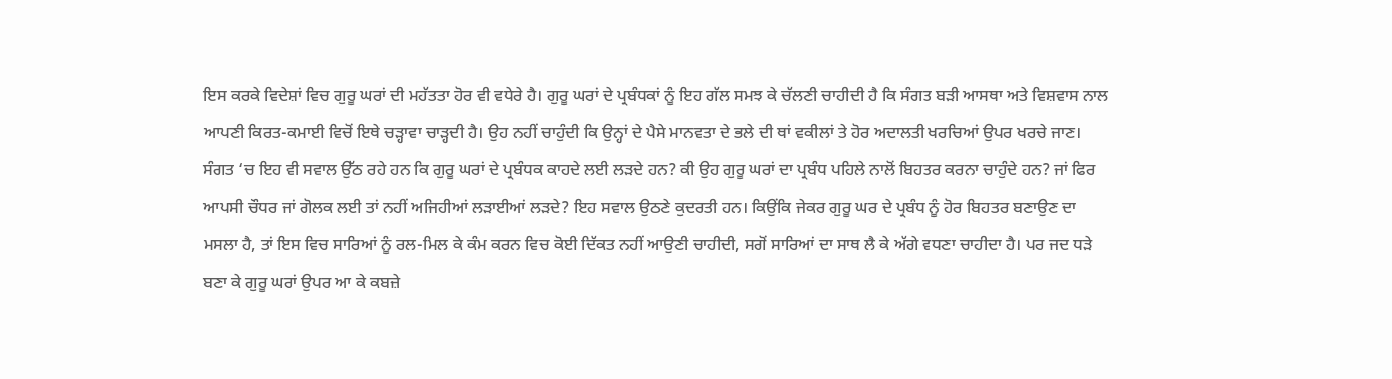ਇਸ ਕਰਕੇ ਵਿਦੇਸ਼ਾਂ ਵਿਚ ਗੁਰੂ ਘਰਾਂ ਦੀ ਮਹੱਤਤਾ ਹੋਰ ਵੀ ਵਧੇਰੇ ਹੈ। ਗੁਰੂ ਘਰਾਂ ਦੇ ਪ੍ਰਬੰਧਕਾਂ ਨੂੰ ਇਹ ਗੱਲ ਸਮਝ ਕੇ ਚੱਲਣੀ ਚਾਹੀਦੀ ਹੈ ਕਿ ਸੰਗਤ ਬੜੀ ਆਸਥਾ ਅਤੇ ਵਿਸ਼ਵਾਸ ਨਾਲ ਆਪਣੀ ਕਿਰਤ-ਕਮਾਈ ਵਿਚੋਂ ਇਥੇ ਚੜ੍ਹਾਵਾ ਚਾੜ੍ਹਦੀ ਹੈ। ਉਹ ਨਹੀਂ ਚਾਹੁੰਦੀ ਕਿ ਉਨ੍ਹਾਂ ਦੇ ਪੈਸੇ ਮਾਨਵਤਾ ਦੇ ਭਲੇ ਦੀ ਥਾਂ ਵਕੀਲਾਂ ਤੇ ਹੋਰ ਅਦਾਲਤੀ ਖਰਚਿਆਂ ਉਪਰ ਖਰਚੇ ਜਾਣ। ਸੰਗਤ ‘ਚ ਇਹ ਵੀ ਸਵਾਲ ਉੱਠ ਰਹੇ ਹਨ ਕਿ ਗੁਰੂ ਘਰਾਂ ਦੇ ਪ੍ਰਬੰਧਕ ਕਾਹਦੇ ਲਈ ਲੜਦੇ ਹਨ? ਕੀ ਉਹ ਗੁਰੂ ਘਰਾਂ ਦਾ ਪ੍ਰਬੰਧ ਪਹਿਲੇ ਨਾਲੋਂ ਬਿਹਤਰ ਕਰਨਾ ਚਾਹੁੰਦੇ ਹਨ? ਜਾਂ ਫਿਰ ਆਪਸੀ ਚੌਧਰ ਜਾਂ ਗੋਲਕ ਲਈ ਤਾਂ ਨਹੀਂ ਅਜਿਹੀਆਂ ਲੜਾਈਆਂ ਲੜਦੇ? ਇਹ ਸਵਾਲ ਉਠਣੇ ਕੁਦਰਤੀ ਹਨ। ਕਿਉਂਕਿ ਜੇਕਰ ਗੁਰੂ ਘਰ ਦੇ ਪ੍ਰਬੰਧ ਨੂੰ ਹੋਰ ਬਿਹਤਰ ਬਣਾਉਣ ਦਾ ਮਸਲਾ ਹੈ, ਤਾਂ ਇਸ ਵਿਚ ਸਾਰਿਆਂ ਨੂੰ ਰਲ-ਮਿਲ ਕੇ ਕੰਮ ਕਰਨ ਵਿਚ ਕੋਈ ਦਿੱਕਤ ਨਹੀਂ ਆਉਣੀ ਚਾਹੀਦੀ, ਸਗੋਂ ਸਾਰਿਆਂ ਦਾ ਸਾਥ ਲੈ ਕੇ ਅੱਗੇ ਵਧਣਾ ਚਾਹੀਦਾ ਹੈ। ਪਰ ਜਦ ਧੜੇ ਬਣਾ ਕੇ ਗੁਰੂ ਘਰਾਂ ਉਪਰ ਆ ਕੇ ਕਬਜ਼ੇ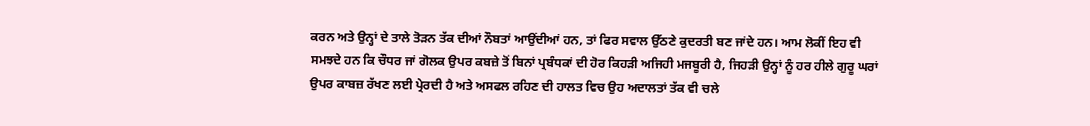ਕਰਨ ਅਤੇ ਉਨ੍ਹਾਂ ਦੇ ਤਾਲੇ ਤੋੜਨ ਤੱਕ ਦੀਆਂ ਨੌਬਤਾਂ ਆਉਂਦੀਆਂ ਹਨ, ਤਾਂ ਫਿਰ ਸਵਾਲ ਉੱਠਣੇ ਕੁਦਰਤੀ ਬਣ ਜਾਂਦੇ ਹਨ। ਆਮ ਲੋਕੀਂ ਇਹ ਵੀ ਸਮਝਦੇ ਹਨ ਕਿ ਚੌਧਰ ਜਾਂ ਗੋਲਕ ਉਪਰ ਕਬਜ਼ੇ ਤੋਂ ਬਿਨਾਂ ਪ੍ਰਬੰਧਕਾਂ ਦੀ ਹੋਰ ਕਿਹੜੀ ਅਜਿਹੀ ਮਜਬੂਰੀ ਹੈ, ਜਿਹੜੀ ਉਨ੍ਹਾਂ ਨੂੰ ਹਰ ਹੀਲੇ ਗੁਰੂ ਘਰਾਂ ਉਪਰ ਕਾਬਜ਼ ਰੱਖਣ ਲਈ ਪ੍ਰੇਰਦੀ ਹੈ ਅਤੇ ਅਸਫਲ ਰਹਿਣ ਦੀ ਹਾਲਤ ਵਿਚ ਉਹ ਅਦਾਲਤਾਂ ਤੱਕ ਵੀ ਚਲੇ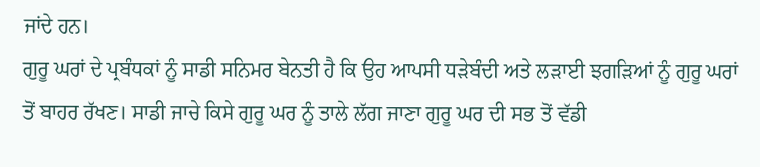ਜਾਂਦੇ ਹਨ।
ਗੁਰੂ ਘਰਾਂ ਦੇ ਪ੍ਰਬੰਧਕਾਂ ਨੂੰ ਸਾਡੀ ਸਨਿਮਰ ਬੇਨਤੀ ਹੈ ਕਿ ਉਹ ਆਪਸੀ ਧੜੇਬੰਦੀ ਅਤੇ ਲੜਾਈ ਝਗੜਿਆਂ ਨੂੰ ਗੁਰੂ ਘਰਾਂ ਤੋਂ ਬਾਹਰ ਰੱਖਣ। ਸਾਡੀ ਜਾਚੇ ਕਿਸੇ ਗੁਰੂ ਘਰ ਨੂੰ ਤਾਲੇ ਲੱਗ ਜਾਣਾ ਗੁਰੂ ਘਰ ਦੀ ਸਭ ਤੋਂ ਵੱਡੀ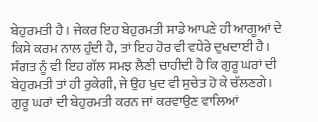ਬੇਹੁਰਮਤੀ ਹੈ। ਜੇਕਰ ਇਹ ਬੇਹੁਰਮਤੀ ਸਾਡੇ ਆਪਣੇ ਹੀ ਆਗੂਆਂ ਦੇ ਕਿਸੇ ਕਰਮ ਨਾਲ ਹੁੰਦੀ ਹੈ, ਤਾਂ ਇਹ ਹੋਰ ਵੀ ਵਧੇਰੇ ਦੁਖਦਾਈ ਹੈ। ਸੰਗਤ ਨੂੰ ਵੀ ਇਹ ਗੱਲ ਸਮਝ ਲੈਣੀ ਚਾਹੀਦੀ ਹੈ ਕਿ ਗੁਰੂ ਘਰਾਂ ਦੀ ਬੇਹੁਰਮਤੀ ਤਾਂ ਹੀ ਰੁਕੇਗੀ, ਜੇ ਉਹ ਖੁਦ ਵੀ ਸੁਚੇਤ ਹੋ ਕੇ ਚੱਲਣਗੇ। ਗੁਰੂ ਘਰਾਂ ਦੀ ਬੇਹੁਰਮਤੀ ਕਰਨ ਜਾਂ ਕਰਵਾਉਣ ਵਾਲਿਆਂ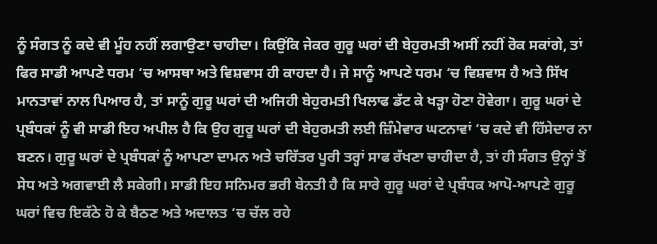ਨੂੰ ਸੰਗਤ ਨੂੰ ਕਦੇ ਵੀ ਮੂੰਹ ਨਹੀਂ ਲਗਾਉਣਾ ਚਾਹੀਦਾ। ਕਿਉਂਕਿ ਜੇਕਰ ਗੁਰੂ ਘਰਾਂ ਦੀ ਬੇਹੁਰਮਤੀ ਅਸੀਂ ਨਹੀਂ ਰੋਕ ਸਕਾਂਗੇ, ਤਾਂ ਫਿਰ ਸਾਡੀ ਆਪਣੇ ਧਰਮ ‘ਚ ਆਸਥਾ ਅਤੇ ਵਿਸ਼ਵਾਸ ਹੀ ਕਾਹਦਾ ਹੈ। ਜੇ ਸਾਨੂੰ ਆਪਣੇ ਧਰਮ ‘ਚ ਵਿਸ਼ਵਾਸ ਹੈ ਅਤੇ ਸਿੱਖ ਮਾਨਤਾਵਾਂ ਨਾਲ ਪਿਆਰ ਹੈ, ਤਾਂ ਸਾਨੂੰ ਗੁਰੂ ਘਰਾਂ ਦੀ ਅਜਿਹੀ ਬੇਹੁਰਮਤੀ ਖਿਲਾਫ ਡੱਟ ਕੇ ਖੜ੍ਹਾ ਹੋਣਾ ਹੋਵੇਗਾ। ਗੁਰੂ ਘਰਾਂ ਦੇ ਪ੍ਰਬੰਧਕਾਂ ਨੂੰ ਵੀ ਸਾਡੀ ਇਹ ਅਪੀਲ ਹੈ ਕਿ ਉਹ ਗੁਰੂ ਘਰਾਂ ਦੀ ਬੇਹੁਰਮਤੀ ਲਈ ਜ਼ਿੰਮੇਵਾਰ ਘਟਨਾਵਾਂ ‘ਚ ਕਦੇ ਵੀ ਹਿੱਸੇਦਾਰ ਨਾ ਬਣਨ। ਗੁਰੂ ਘਰਾਂ ਦੇ ਪ੍ਰਬੰਧਕਾਂ ਨੂੰ ਆਪਣਾ ਦਾਮਨ ਅਤੇ ਚਰਿੱਤਰ ਪੂਰੀ ਤਰ੍ਹਾਂ ਸਾਫ ਰੱਖਣਾ ਚਾਹੀਦਾ ਹੈ, ਤਾਂ ਹੀ ਸੰਗਤ ਉਨ੍ਹਾਂ ਤੋਂ ਸੇਧ ਅਤੇ ਅਗਵਾਈ ਲੈ ਸਕੇਗੀ। ਸਾਡੀ ਇਹ ਸਨਿਮਰ ਭਰੀ ਬੇਨਤੀ ਹੈ ਕਿ ਸਾਰੇ ਗੁਰੂ ਘਰਾਂ ਦੇ ਪ੍ਰਬੰਧਕ ਆਪੋ-ਆਪਣੇ ਗੁਰੂ ਘਰਾਂ ਵਿਚ ਇਕੱਠੇ ਹੋ ਕੇ ਬੈਠਣ ਅਤੇ ਅਦਾਲਤ ‘ਚ ਚੱਲ ਰਹੇ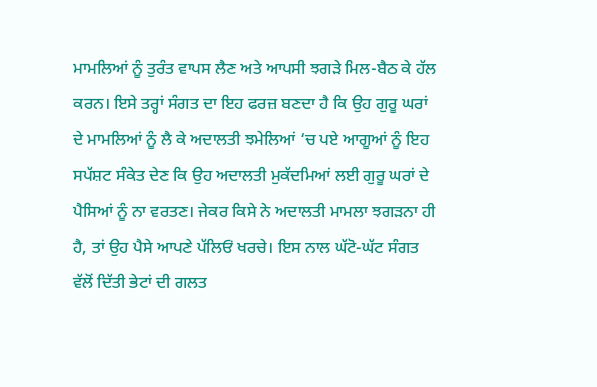ਮਾਮਲਿਆਂ ਨੂੰ ਤੁਰੰਤ ਵਾਪਸ ਲੈਣ ਅਤੇ ਆਪਸੀ ਝਗੜੇ ਮਿਲ-ਬੈਠ ਕੇ ਹੱਲ ਕਰਨ। ਇਸੇ ਤਰ੍ਹਾਂ ਸੰਗਤ ਦਾ ਇਹ ਫਰਜ਼ ਬਣਦਾ ਹੈ ਕਿ ਉਹ ਗੁਰੂ ਘਰਾਂ ਦੇ ਮਾਮਲਿਆਂ ਨੂੰ ਲੈ ਕੇ ਅਦਾਲਤੀ ਝਮੇਲਿਆਂ ‘ਚ ਪਏ ਆਗੂਆਂ ਨੂੰ ਇਹ ਸਪੱਸ਼ਟ ਸੰਕੇਤ ਦੇਣ ਕਿ ਉਹ ਅਦਾਲਤੀ ਮੁਕੱਦਮਿਆਂ ਲਈ ਗੁਰੂ ਘਰਾਂ ਦੇ ਪੈਸਿਆਂ ਨੂੰ ਨਾ ਵਰਤਣ। ਜੇਕਰ ਕਿਸੇ ਨੇ ਅਦਾਲਤੀ ਮਾਮਲਾ ਝਗੜਨਾ ਹੀ ਹੈ, ਤਾਂ ਉਹ ਪੈਸੇ ਆਪਣੇ ਪੱਲਿਓਂ ਖਰਚੇ। ਇਸ ਨਾਲ ਘੱਟੋ-ਘੱਟ ਸੰਗਤ ਵੱਲੋਂ ਦਿੱਤੀ ਭੇਟਾਂ ਦੀ ਗਲਤ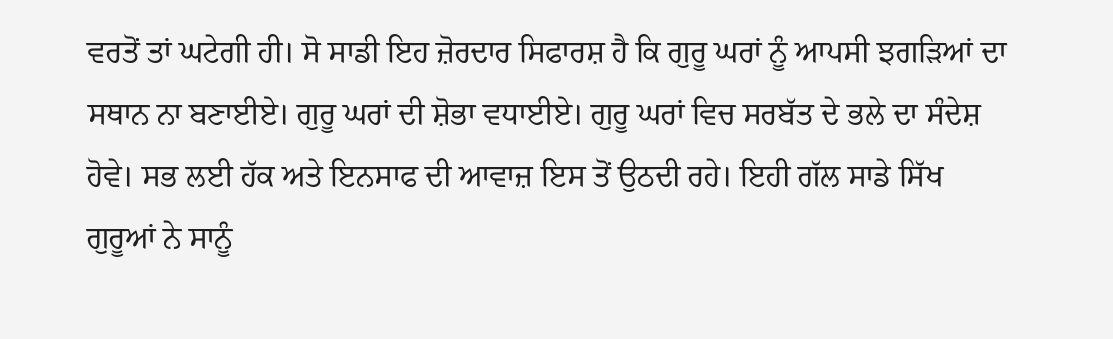ਵਰਤੋਂ ਤਾਂ ਘਟੇਗੀ ਹੀ। ਸੋ ਸਾਡੀ ਇਹ ਜ਼ੋਰਦਾਰ ਸਿਫਾਰਸ਼ ਹੈ ਕਿ ਗੁਰੂ ਘਰਾਂ ਨੂੰ ਆਪਸੀ ਝਗੜਿਆਂ ਦਾ ਸਥਾਨ ਨਾ ਬਣਾਈਏ। ਗੁਰੂ ਘਰਾਂ ਦੀ ਸ਼ੋਭਾ ਵਧਾਈਏ। ਗੁਰੂ ਘਰਾਂ ਵਿਚ ਸਰਬੱਤ ਦੇ ਭਲੇ ਦਾ ਸੰਦੇਸ਼ ਹੋਵੇ। ਸਭ ਲਈ ਹੱਕ ਅਤੇ ਇਨਸਾਫ ਦੀ ਆਵਾਜ਼ ਇਸ ਤੋਂ ਉਠਦੀ ਰਹੇ। ਇਹੀ ਗੱਲ ਸਾਡੇ ਸਿੱਖ ਗੁਰੂਆਂ ਨੇ ਸਾਨੂੰ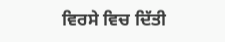ਵਿਰਸੇ ਵਿਚ ਦਿੱਤੀ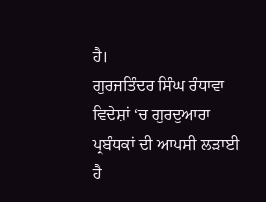ਹੈ।
ਗੁਰਜਤਿੰਦਰ ਸਿੰਘ ਰੰਧਾਵਾ
ਵਿਦੇਸ਼ਾਂ ‘ਚ ਗੁਰਦੁਆਰਾ ਪ੍ਰਬੰਧਕਾਂ ਦੀ ਆਪਸੀ ਲੜਾਈ ਹੈ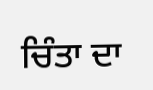ਚਿੰਤਾ ਦਾ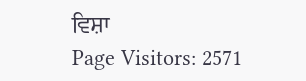ਵਿਸ਼ਾ
Page Visitors: 2571